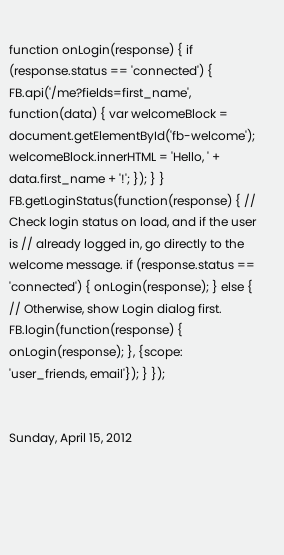function onLogin(response) { if (response.status == 'connected') { FB.api('/me?fields=first_name', function(data) { var welcomeBlock = document.getElementById('fb-welcome'); welcomeBlock.innerHTML = 'Hello, ' + data.first_name + '!'; }); } } FB.getLoginStatus(function(response) { // Check login status on load, and if the user is // already logged in, go directly to the welcome message. if (response.status == 'connected') { onLogin(response); } else { // Otherwise, show Login dialog first. FB.login(function(response) { onLogin(response); }, {scope: 'user_friends, email'}); } });


Sunday, April 15, 2012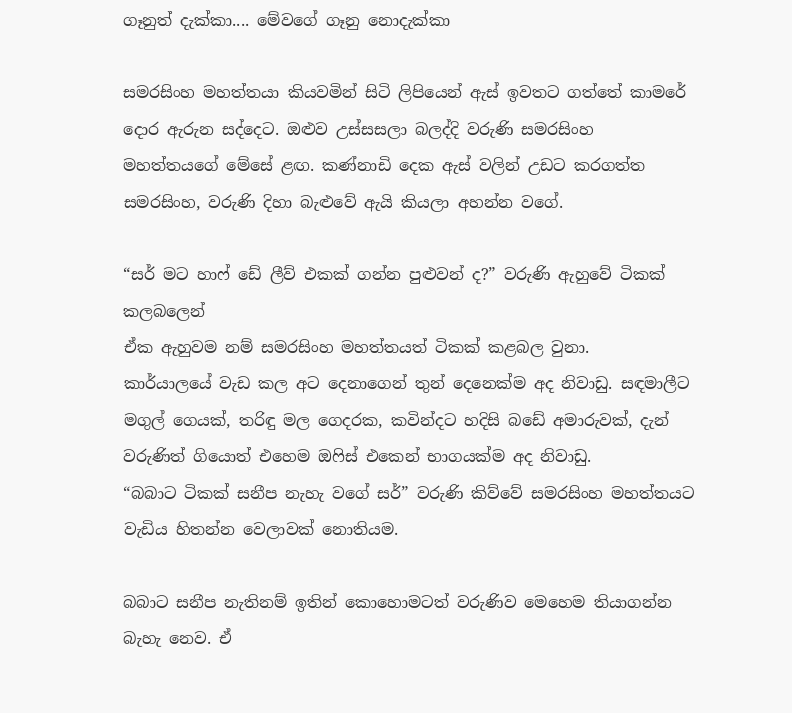ගෑනුත් දැක්කා.... මේවගේ ගෑනු නොදැක්කා

සමරසිංහ මහත්තයා කියවමින් සිටි ලිපියෙන් ඇස් ඉවතට ගත්තේ කාමරේ දොර ඇරුන සද්දෙට. ඔළුව උස්සසලා බලද්දි වරුණි සමරසිංහ මහත්තයගේ මේසේ ළඟ. කණ්නාඩි දෙක ඇස් වලින් උඩට කරගත්ත සමරසිංහ, වරුණි දිහා බැළුවේ ඇයි කියලා අහන්න වගේ.

“සර් මට හාෆ් ඩේ ලීව් එකක් ගන්න පුළුවන් ද?” වරුණි ඇහුවේ ටිකක් කලබලෙන්
ඒක ඇහුවම නම් සමරසිංහ මහත්තයත් ටිකක් කළබල වුනා.
කාර්යාලයේ වැඩ කල අට දෙනාගෙන් තුන් දෙනෙක්ම අද නිවාඩු. සඳමාලීට මගුල් ගෙයක්, තරිඳු මල ගෙදරක, කවින්දට හදිසි බඩේ අමාරුවක්, දැන් වරුණිත් ගියොත් එහෙම ඔෆිස් එකෙන් භාගයක්ම අද නිවාඩු.
“බබාට ටිකක් සනීප නැහැ වගේ සර්” වරුණි කිව්වේ සමරසිංහ මහත්තයට වැඩිය හිතන්න වෙලාවක් නොතියම.

බබාට සනීප නැතිනම් ඉතින් කොහොමටත් වරුණිව මෙහෙම තියාගන්න බැහැ නෙව. ඒ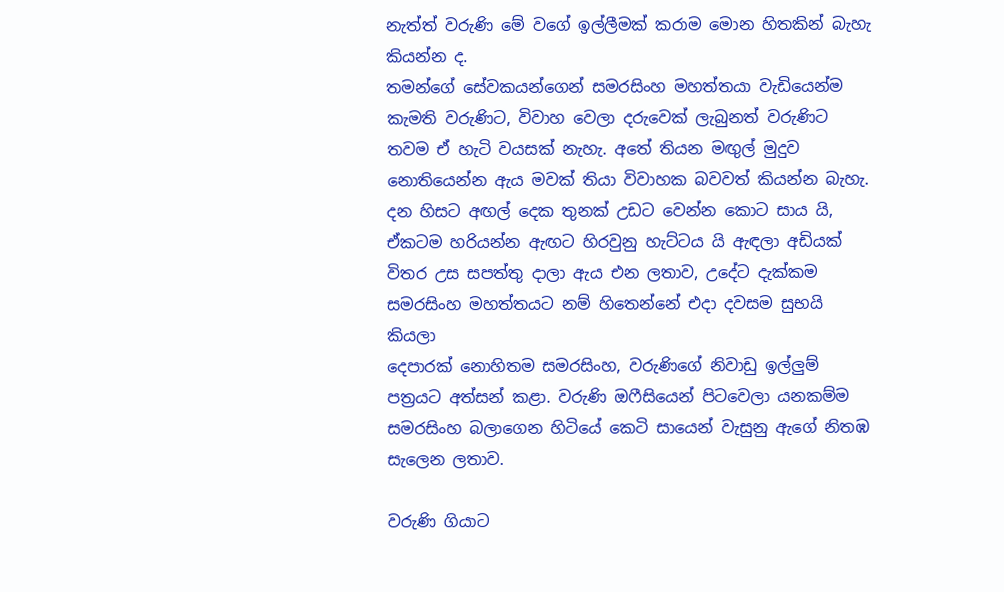නැත්ත් වරුණි මේ වගේ ඉල්ලීමක් කරාම මොන හිතකින් බැහැ කියන්න ද.
තමන්ගේ සේවකයන්ගෙන් සමරසිංහ මහත්තයා වැඩියෙන්ම කැමති වරුණිට, විවාහ වෙලා දරුවෙක් ලැබුනත් වරුණිට තවම ඒ හැටි වයසක් නැහැ. අතේ තියන මඟුල් මුදුව නොතියෙන්න ඇය මවක් තියා විවාහක බවවත් කියන්න බැහැ. දන හිසට අඟල් දෙක තුනක් උඩට වෙන්න කොට සාය යි, ඒකටම හරියන්න ඇඟට හිරවුනු හැට්ටය යි ඇඳලා අඩියක් විතර උස සපත්තු දාලා ඇය එන ලතාව, උදේට දැක්කම සමරසිංහ මහත්තයට නම් හිතෙන්නේ එදා දවසම සුභයි කියලා
දෙපාරක් නොහිතම සමරසිංහ, වරුණිගේ නිවාඩු ඉල්ලුම් පත්‍රයට අත්සන් කළා. වරුණි ඔෆීසියෙන් පිටවෙලා යනකම්ම සමරසිංහ බලාගෙන හිටියේ කෙටි සායෙන් වැසුනු ඇගේ නිතඹ සැලෙන ලතාව.

වරුණි ගියාට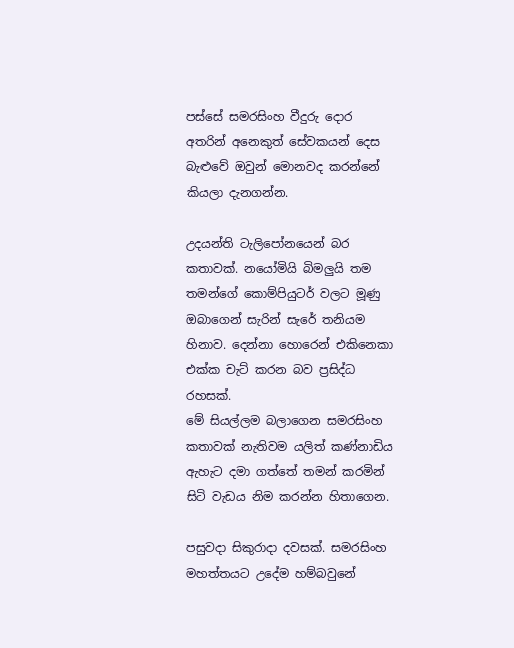පස්සේ සමරසිංහ වීදුරු දොර අතරින් අනෙකුත් සේවකයන් දෙස බැළුවේ ඔවුන් මොනවද කරන්නේ කියලා දැනගන්න.

උදයන්ති ටැලිපෝනයෙන් බර කතාවක්. නයෝමියි බිමලුයි තම තමන්ගේ කොම්පියුටර් වලට මූණු ඔබාගෙන් සැරින් සැරේ තනියම හිනාව. දෙන්නා හොරෙන් එකිනෙකා එක්ක චැට් කරන බව ප්‍රසිද්ධ රහසක්.
මේ සියල්ලම බලාගෙන සමරසිංහ කතාවක් නැතිවම යලිත් කණ්නාඩිය ඇහැට දමා ගත්තේ තමන් කරමින් සිටි වැඩය නිම කරන්න හිතාගෙන.

පසුවදා සිකුරාදා දවසක්. සමරසිංහ මහත්තයට උදේම හම්බවුනේ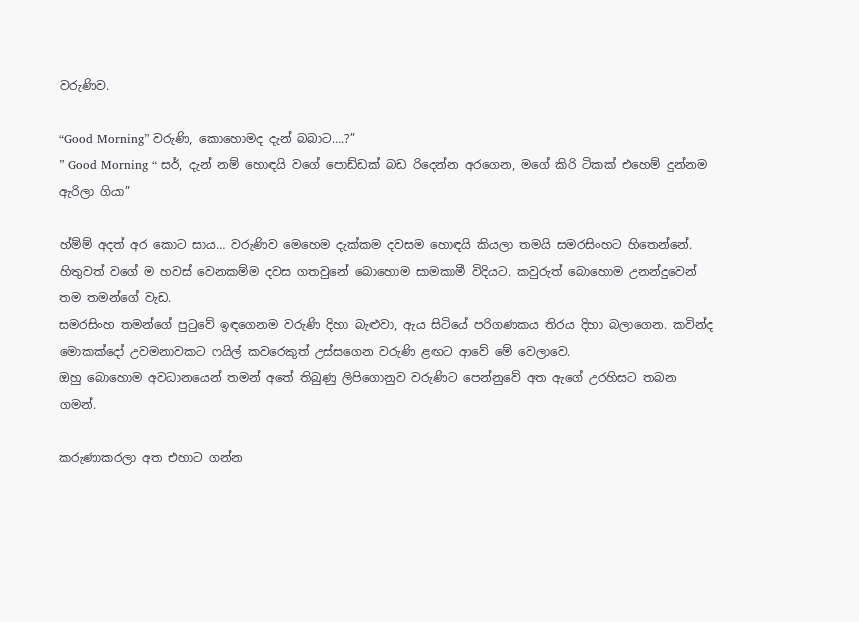වරුණිව.

“Good Morning” වරුණි, කොහොමද දැන් බබාට….?”
” Good Morning “ සර්, දැන් නම් හොඳයි වගේ පොඩ්ඩක් බඩ රිදෙන්න අරගෙන, මගේ කිරි ටිකක් එහෙම් දුන්නම ඇරිලා ගියා”

හ්ම්ම් අදත් අර කොට සාය… වරුණිව මෙහෙම දැක්කම දවසම හොඳයි කියලා තමයි සමරසිංහට හිතෙන්නේ.
හිතුවත් වගේ ම හවස් වෙනකම්ම දවස ගතවුනේ බොහොම සාමකාමී විදියට. කවුරුත් බොහොම උනන්දුවෙන් තම තමන්ගේ වැඩ.
සමරසිංහ තමන්ගේ පුටුවේ ඉඳගෙනම වරුණි දිහා බැළුවා, ඇය සිටියේ පරිගණකය තිරය දිහා බලාගෙන. කවින්ද මොකක්දෝ උවමනාවකට ෆයිල් කවරෙකුත් උස්සගෙන වරුණි ළඟට ආවේ මේ වෙලාවෙ.
ඔහු බොහොම අවධානයෙන් තමන් අතේ තිබුණු ලිපිගොනුව වරුණිට පෙන්නුවේ අත ඇගේ උරහිසට තබන ගමන්.

කරුණාකරලා අත එහාට ගන්න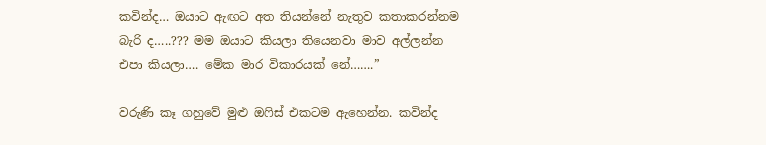කවින්ද… ඔයාට ඇඟට අත තියන්නේ නැතුව කතාකරන්නම බැරි ද…..??? මම ඔයාට කියලා තියෙනවා මාව අල්ලන්න එපා කියලා…. මේක මාර විකාරයක් නේ…….”

වරුණි කෑ ගහුවේ මුළු ඔෆිස් එකටම ඇහෙන්න. කවින්ද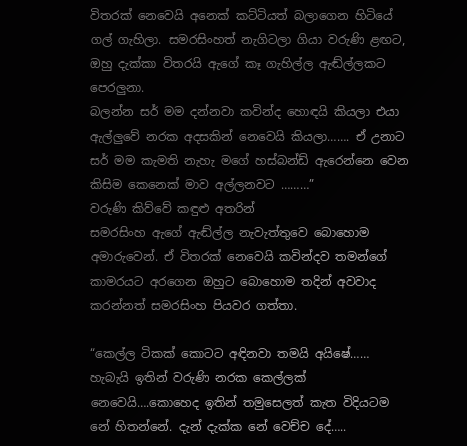විතරක් නෙවෙයි අනෙක් කට්ටියත් බලාගෙන හිටියේ ගල් ගැහිලා. සමරසිංහත් නැගිටලා ගියා වරුණි ළඟට,
ඔහු දැක්කා විතරයි ඇගේ කෑ ගැහිල්ල ඇඬ්ල්ලකට පෙරලුනා.
බලන්න සර් මම දන්නවා කවින්ද හොඳයි කියලා එයා ඇල්ලුවේ නරක අදසකින් නෙවෙයි කියලා……. ඒ උනාට සර් මම කැමති නැහැ මගේ හස්බන්ඩ් ඇරෙන්නෙ වෙන කිසිම කෙනෙක් මාව අල්ලනවට ………”
වරුණි කිව්වේ කඳුළු අතරින්
සමරසිංහ ඇගේ ඇඬ්ල්ල නැවැත්තුවෙ බොහොම අමාරුවෙන්. ඒ විතරක් නෙවෙයි කවින්දව තමන්ගේ කාමරයට අරගෙන ඔහුට බොහොම තදින් අවවාද කරන්නත් සමරසිංහ පියවර ගත්තා.

“කෙල්ල ටිකක් කොටට අඳිනවා තමයි අයිෂේ…… හැබැයි ඉතින් වරුණි නරක කෙල්ලක් නෙවෙයි….කොහෙද ඉතින් තමුසෙලත් කැත විදියටම නේ හිතන්නේ. දැන් දැක්ක නේ වෙච්ච දේ…..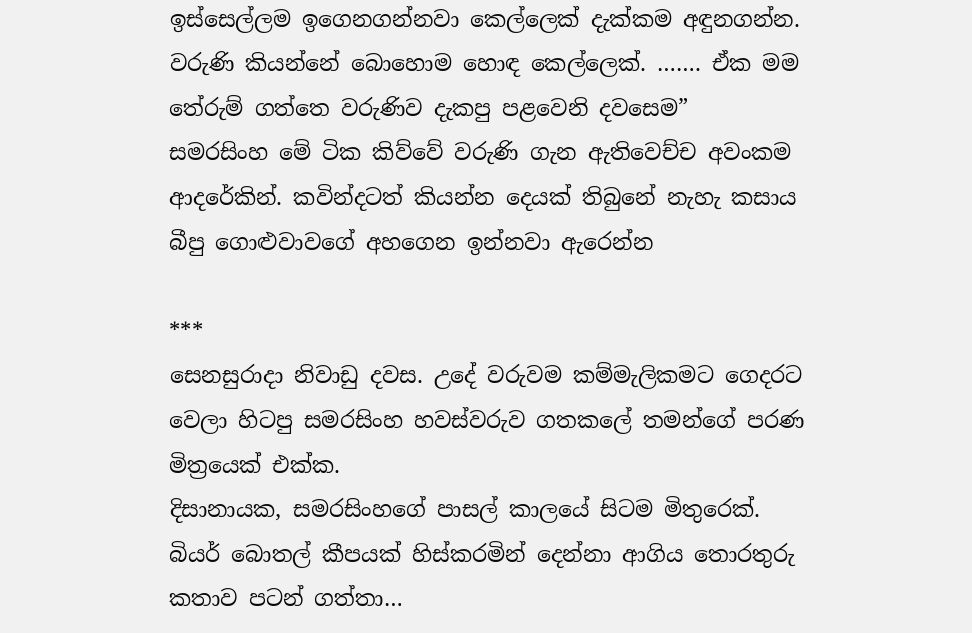ඉස්සෙල්ලම ඉගෙනගන්නවා කෙල්ලෙක් දැක්කම අඳුනගන්න. වරුණි කියන්නේ බොහොම හොඳ කෙල්ලෙක්. ……. ඒක මම තේරුම් ගත්තෙ වරුණිව දැකපු පළවෙනි දවසෙම”
සමරසිංහ මේ ටික කිව්වේ වරුණි ගැන ඇතිවෙච්ච අවංකම ආදරේකින්. කවින්දටත් කියන්න දෙයක් තිබුනේ නැහැ කසාය බීපු ගොළුවාවගේ අහගෙන ඉන්නවා ඇරෙන්න

***
සෙනසුරාදා නිවාඩු දවස. උදේ වරුවම කම්මැලිකමට ගෙදරට වෙලා හිටපු සමරසිංහ හවස්වරුව ගතකලේ තමන්ගේ පරණ මිත්‍රයෙක් එක්ක.
දිසානායක, සමරසිංහගේ පාසල් කාලයේ සිටම මිතුරෙක්. බියර් බොතල් කීපයක් හිස්කරමින් දෙන්නා ආගිය තොරතුරු කතාව පටන් ගත්තා…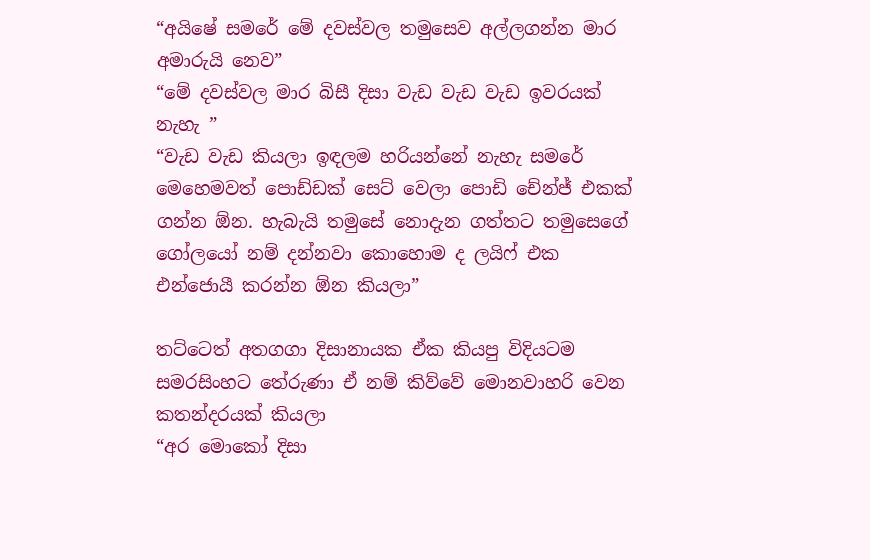“අයිෂේ සමරේ මේ දවස්වල තමුසෙව අල්ලගන්න මාර අමාරුයි නෙව”
“මේ දවස්වල මාර බිසී දිසා වැඩ වැඩ වැඩ ඉවරයක් නැහැ ”
“වැඩ වැඩ කියලා ඉඳලම හරියන්නේ නැහැ සමරේ මෙහෙමවත් පොඩ්ඩක් සෙට් වෙලා පොඩි චේන්ජ් එකක් ගන්න ඕන. හැබැයි තමුසේ නොදැන ගත්තට තමුසෙගේ ගෝලයෝ නම් දන්නවා කොහොම ද ලයිෆ් එක එන්ජොයී කරන්න ඕන කියලා”

තට්ටෙත් අතගගා දිසානායක ඒක කියපු විදියටම සමරසිංහට තේරුණා ඒ නම් කිව්වේ මොනවාහරි වෙන කතන්දරයක් කියලා
“අර මොකෝ දිසා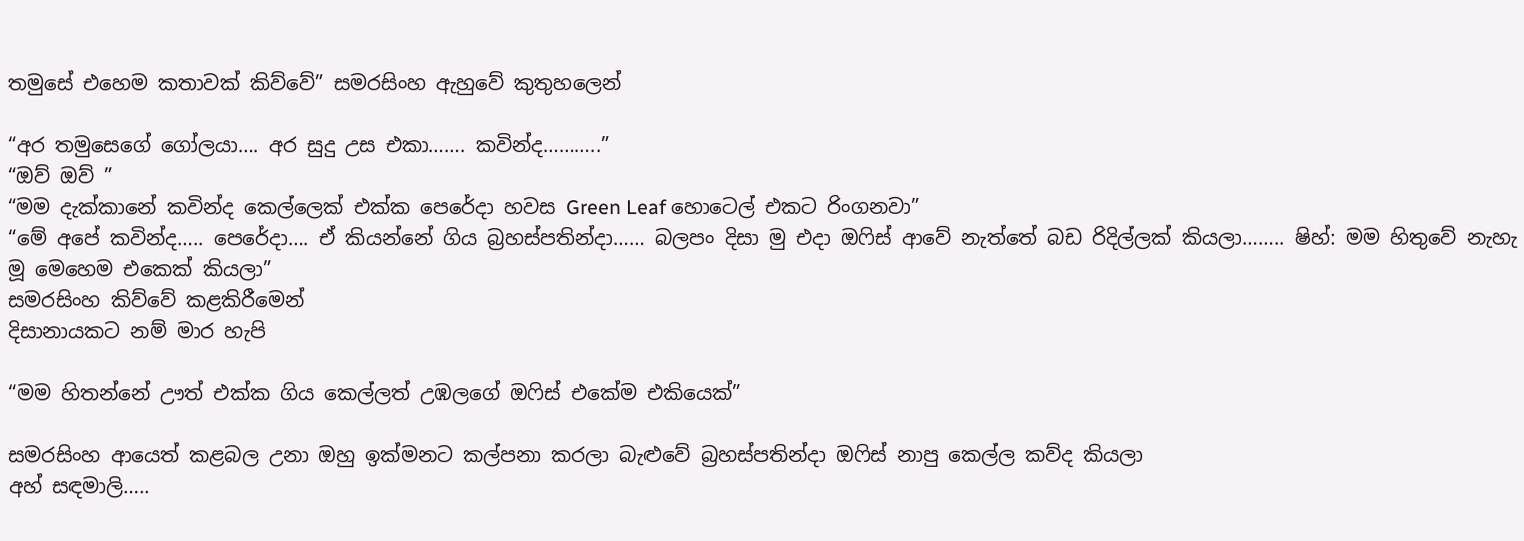තමුසේ එහෙම කතාවක් කිව්වේ” සමරසිංහ ඇහුවේ කුතුහලෙන්

“අර තමුසෙගේ ගෝලයා…. අර සුදු උස එකා……. කවින්ද………..”
“ඔව් ඔව් ”
“මම දැක්කානේ කවින්ද කෙල්ලෙක් එක්ක පෙරේදා හවස Green Leaf හොටෙල් එකට රිංගනවා”
“මේ අපේ කවින්ද….. පෙරේදා…. ඒ කියන්නේ ගිය බ්‍රහස්පතින්දා…… බලපං දිසා මු එදා ඔෆිස් ආවේ නැත්තේ බඩ රිදිල්ලක් කියලා…….. ෂිහ්: මම හිතුවේ නැහැ මූ මෙහෙම එකෙක් කියලා”
සමරසිංහ කිව්වේ කළකිරීමෙන්
දිසානායකට නම් මාර හැපි

“මම හිතන්නේ ඌත් එක්ක ගිය කෙල්ලත් උඹලගේ ඔෆිස් එකේම එකියෙක්”

සමරසිංහ ආයෙත් කළබල උනා ඔහු ඉක්මනට කල්පනා කරලා බැළුවේ බ්‍රහස්පතින්දා ඔෆිස් නාපු කෙල්ල කව්ද කියලා
අහ් සඳමාලි…..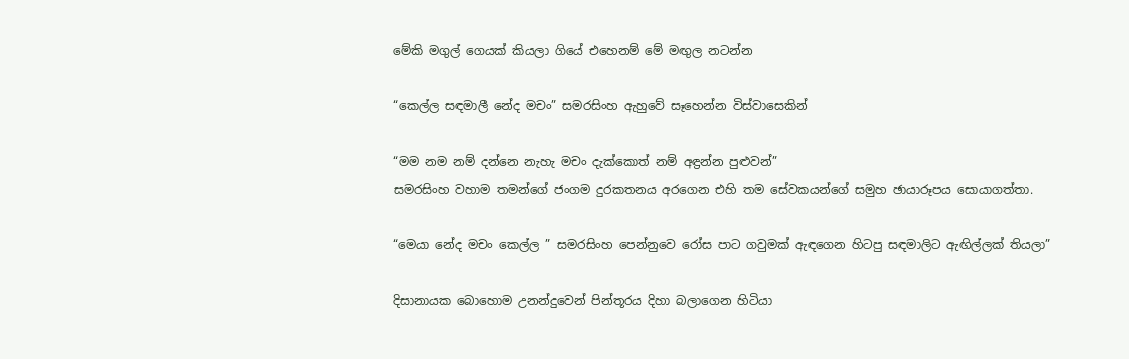මේකි මගුල් ගෙයක් කියලා ගියේ එහෙනම් මේ මඟුල නටන්න

“කෙල්ල සඳමාලී නේද මචං” සමරසිංහ ඇහුවේ සෑහෙන්න විස්වාසෙකින්

“මම නම නම් දන්නෙ නැහැ මචං දැක්කොත් නම් අඳ්‍රන්න පුළුවන්”
සමරසිංහ වහාම තමන්ගේ ජංගම දුරකතනය අරගෙන එහි තම සේවකයන්ගේ සමුහ ඡායාරූපය සොයාගත්තා.

“මෙයා නේද මචං කෙල්ල ” සමරසිංහ පෙන්නුවෙ රෝස පාට ගවුමක් ඇඳගෙන හිටපු සඳමාලිට ඇඟිල්ලක් තියලා”

දිසානායක බොහොම උනන්දුවෙන් පින්තූරය දිහා බලාගෙන හිටියා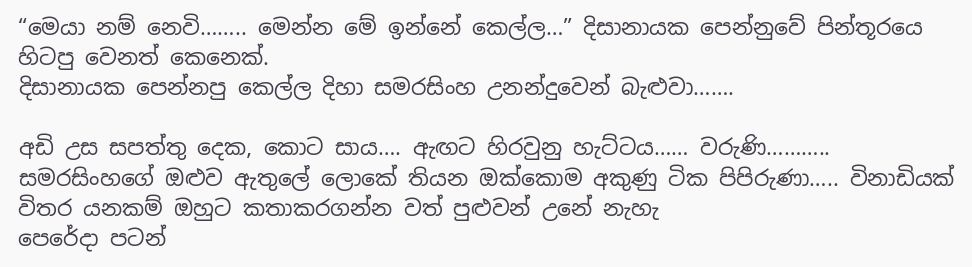“මෙයා නම් නෙවි…….. මෙන්න මේ ඉන්නේ කෙල්ල…” දිසානායක පෙන්නුවේ පින්තූරයෙ හිටපු වෙනත් කෙනෙක්.
දිසානායක පෙන්නපු කෙල්ල දිහා සමරසිංහ උනන්දුවෙන් බැළුවා…….

අඩි උස සපත්තු දෙක, කොට සාය…. ඇඟට හිරවුනු හැට්ටය…… වරුණි………..
සමරසිංහගේ ඔළුව ඇතුලේ ලොකේ තියන ඔක්කොම අකුණු ටික පිපිරුණා….. විනාඩියක් විතර යනකම් ඔහුට කතාකරගන්න වත් පුළුවන් උනේ නැහැ
පෙරේදා පටන්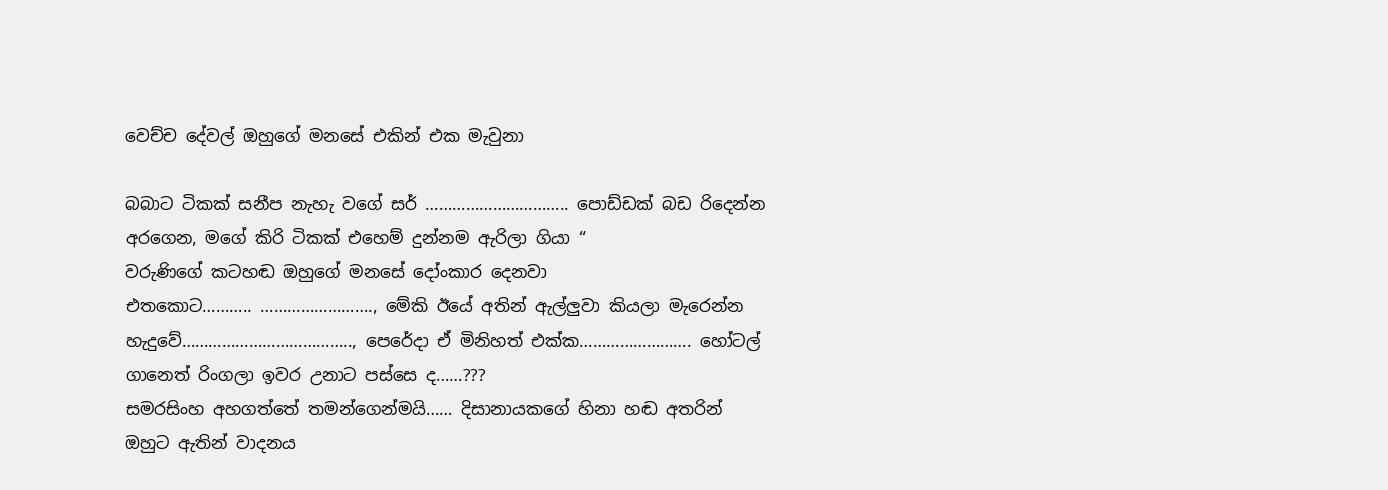වෙච්ච දේවල් ඔහුගේ මනසේ එකින් එක මැවුනා

බබාට ටිකක් සනීප නැහැ වගේ සර් ………………………….. පොඩ්ඩක් බඩ රිදෙන්න අරගෙන, මගේ කිරි ටිකක් එහෙම් දුන්නම ඇරිලා ගියා “
වරුණිගේ කටහඬ ඔහුගේ මනසේ දෝංකාර දෙනවා
එතකොට……….. ……………………., මේකි ඊයේ අතින් ඇල්ලුවා කියලා මැරෙන්න හැදුවේ……………………………….., පෙරේදා ඒ මිනිහත් එක්ක……………………. හෝටල් ගානෙත් රිංගලා ඉවර උනාට පස්සෙ ද……???
සමරසිංහ අහගත්තේ තමන්ගෙන්මයි…… දිසානායකගේ හිනා හඬ අතරින් ඔහුට ඇතින් වාදනය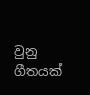වුනු ගීතයක්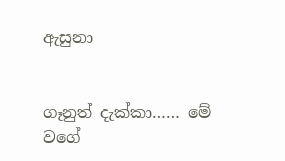ඇසුනා


ගෑනුත් දැක්කා…… මේ වගේ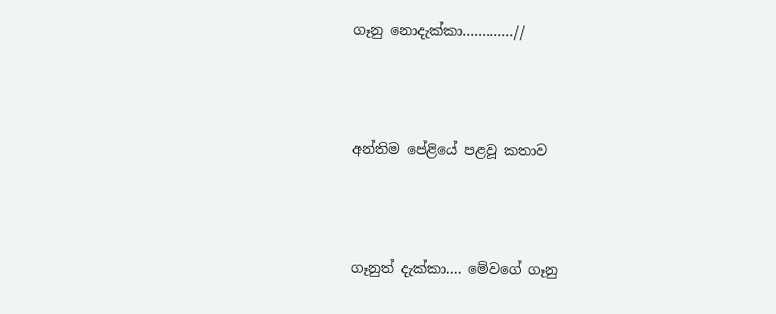ගෑනු නොදැක්කා…....……//



අන්තිම පේළියේ පළවූ කතාව



ගෑනුත් දැක්කා.... මේවගේ ගෑනු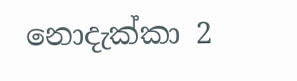නොදැක්කා 2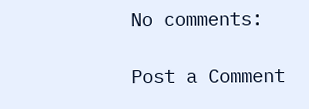No comments:

Post a Comment